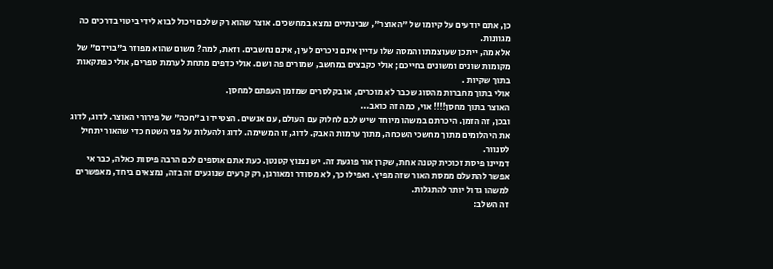כן, אתם יודעים על קיומו של "האוצר", שבינתיים נמצא במחשכים. אוצר שהוא רק שלכם ויכול לבוא לידי ביטוי בדרכים כה מגוונות.
אלא מה, ייתכן שעוצמתו והמסה שלו עדיין אינם ניכרים לעין, אינם נחשבים. וזאת, למה? משום שהוא מפוזר ב"בוידם" של מקומות שונים ומשונים בחייכם; אולי כקבצים במחשב, שמורים פה ושם. אולי כדפים מתחת לערמת ספרים, אולי כפתקאות בתוך שקיות .
אולי בתוך מחברות מהסוג שכבר לא מוכרים, או בקלסרים שמזמן העפתם למחסן.
האוצר בתוך מחסן!!!! אוי, כמה זה כואב...
ובכן, זה הזמן. היכרתם במשהו מיוחד שיש לכם לחלוק עם העולם, עם אנשים. הצטיידו ב"חכה" של פירורי האוצר. לדוג, לדוג את היהלומים מתוך מחשכי השכחה, מתוך ערמות האבק. לדוג, זו המשימה. לדוג ולהעלות על פני השטח כדי שהאור יתחיל לסנוור.
דמיינו פיסת זכוכית קטנה אחת, שקרן אור פוגעת זה. יש נצנוץ קטנטן. כעת אתם אוספים לכם הרבה פיסות כאלה, כבר אי אפשר להתעלם ממסת האור שזה מפיץ. ואפילו כך, לא מסודר ומאורגן, רק קרעים שנוגעים זה בזה, נמצאים ביחד, מאפשרים למשהו גדול יותר להתגלות.
זה השלב: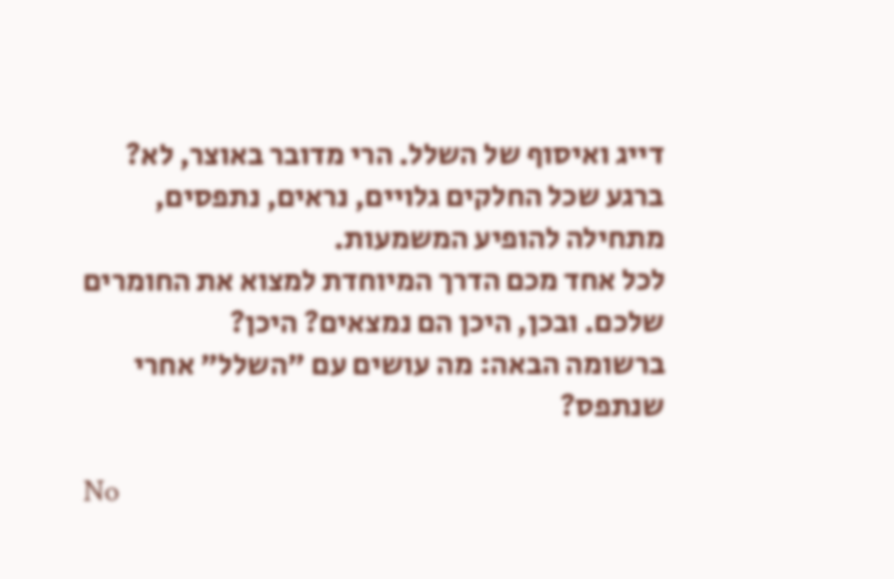דייג ואיסוף של השלל. הרי מדובר באוצר, לא?
ברגע שכל החלקים גלויים, נראים, נתפסים, מתחילה להופיע המשמעות.
לכל אחד מכם הדרך המיוחדת למצוא את החומרים שלכם. ובכן, היכן הם נמצאים? היכן?
ברשומה הבאה: מה עושים עם "השלל" אחרי שנתפס?

No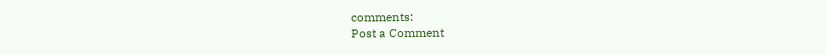comments:
Post a Comment